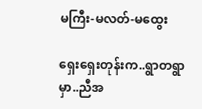မကြီး-မလတ်-မထွေး

ရှေးရှေးတုန်းက..ရွာတရွာ မှာ..ညီအ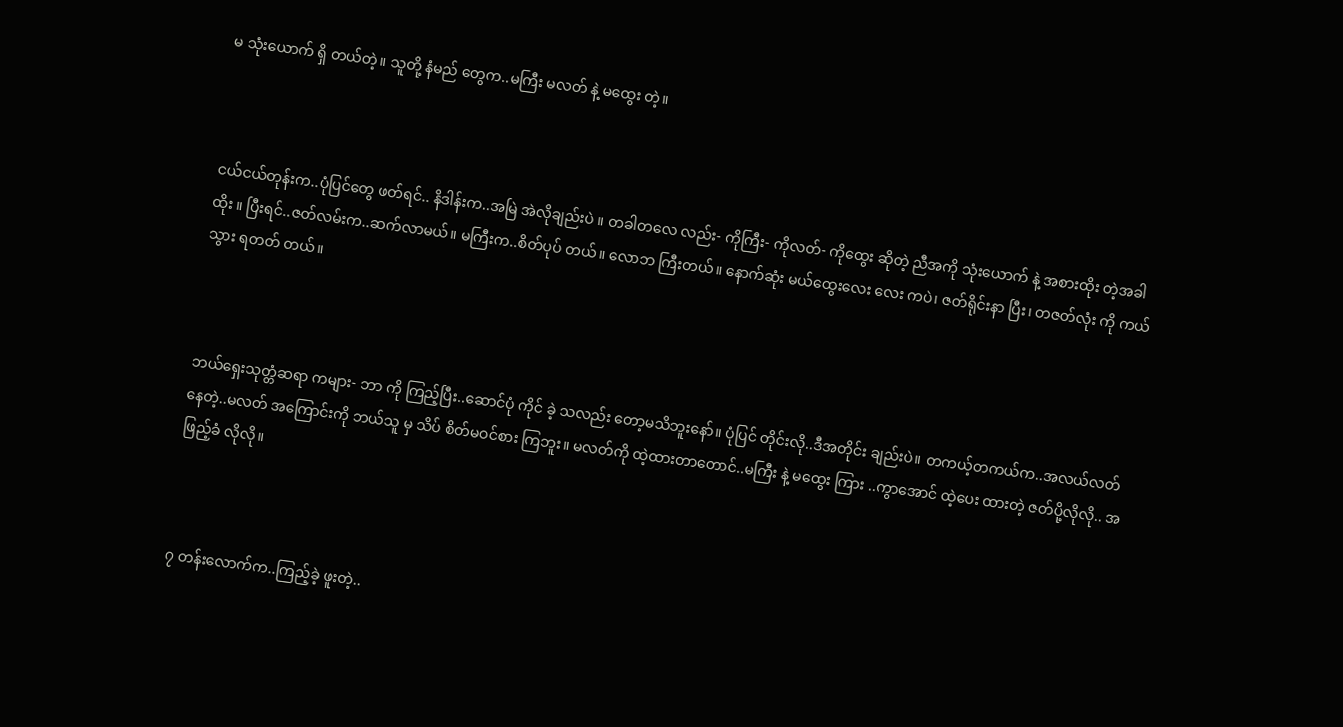မ သုံးယောက် ရှိ တယ်တဲ့။ သူတို့ နံမည် တွေက..မကြီး မလတ် နဲ့ မထွေး တဲ့။



ငယ်ငယ်တုန်းက..ပုံပြင်တွေ ဖတ်ရင်.. နိဒါန်းက..အမြဲ အဲလိုချည်းပဲ ။ တခါတလေ လည်း- ကိုကြီး- ကိုလတ်- ကိုထွေး ဆိုတဲ့ ညီအကို သုံးယောက် နဲ့ အစားထိုး တဲ့အခါ ထိုး ။ ပြီးရင်..ဇတ်လမ်းက..ဆက်လာမယ်။ မကြီးက..စိတ်ပုပ် တယ်။ လောဘ ကြီးတယ်။ နောက်ဆုံး မယ်ထွေးလေး လေး ကပဲ၊ ဇတ်ရိုင်းနာ ပြီး၊ တဇတ်လုံး ကို ကယ်သွား ရတတ် တယ်။



ဘယ်ရှေးသုတ္တံဆရာ ကများ- ဘာ ကို ကြည့်ပြီး..ဆောင်ပုံ ကိုင် ခဲ့ သလည်း တော့မသိဘူးနော်။ ပုံပြင် တိုင်းလို..ဒီအတိုင်း ချည်းပဲ။ တကယ့်တကယ်က..အလယ်လတ် နေတဲ့..မလတ် အကြောင်းကို ဘယ်သူ မှ သိပ် စိတ်မဝင်စား ကြဘူး။ မလတ်ကို ထဲ့ထားတာတောင်..မကြီး နဲ့ မထွေး ကြား ..ကွာအောင် ထဲ့ပေး ထားတဲ့ ဇတ်ပို့လိုလို.. အဖြည့်ခံ လိုလို။



၇ တန်းလောက်က..ကြည့်ခဲ့ ဖူးတဲ့..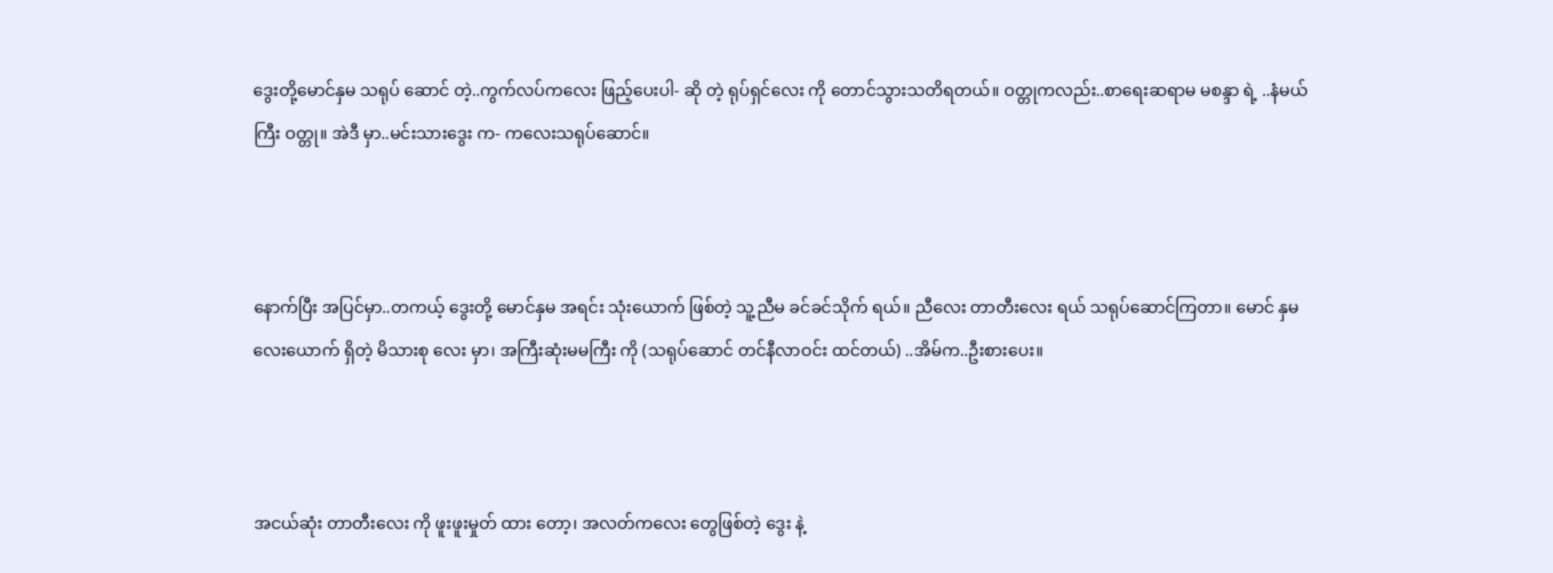ဒွေးတို့မောင်နှမ သရုပ် ဆောင် တဲ့..ကွက်လပ်ကလေး ဖြည့်ပေးပါ- ဆို တဲ့ ရုပ်ရှင်လေး ကို တောင်သွားသတိရတယ်။ ဝတ္တုကလည်း..စာရေးဆရာမ မစန္ဒာ ရဲ့ ..နံမယ်ကြီး ဝတ္တု။ အဲဒီ မှာ..မင်းသားဒွေး က- ကလေးသရုပ်ဆောင်။



နောက်ပြီး အပြင်မှာ..တကယ့် ဒွေးတို့ မောင်နှမ အရင်း သုံးယောက် ဖြစ်တဲ့ သူ့ညီမ ခင်ခင်သိုက် ရယ်။ ညီလေး တာတီးလေး ရယ် သရုပ်ဆောင်ကြတာ။ မောင် နှမ လေးယောက် ရှိတဲ့ မိသားစု လေး မှာ၊ အကြီးဆုံးမမကြီး ကို (သရုပ်ဆောင် တင်နီလာဝင်း ထင်တယ်) ..အိမ်က..ဦးစားပေး။



အငယ်ဆုံး တာတီးလေး ကို ဖူးဖူးမှုတ် ထား တော့၊ အလတ်ကလေး တွေဖြစ်တဲ့ ဒွေး နဲ့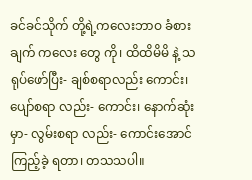ခင်ခင်သိုက် တို့ရဲ့ကလေးဘာဝ ခံစားချက် ကလေး တွေ ကို၊ ထိထိမိမိ နဲ့ သရုပ်ဖော်ပြီး- ချစ်စရာလည်း ကောင်း၊ ပျော်စရာ လည်း- ကောင်း၊ နောက်ဆုံးမှာ- လွမ်းစရာ လည်း- ကောင်းအောင် ကြည့်ခဲ့ ရတာ၊ တသသပါ။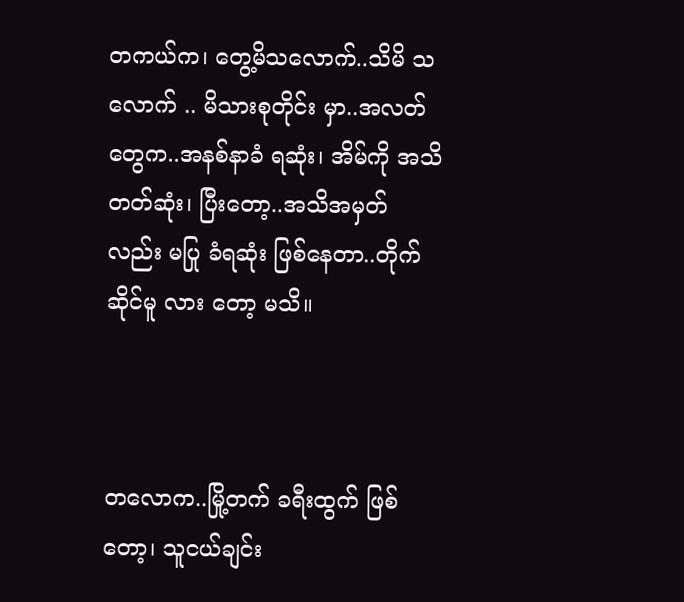တကယ်က၊ တွေ့မိသလောက်..သိမိ သလောက် .. မိသားစုတိုင်း မှာ..အလတ်တွေက..အနစ်နာခံ ရဆုံး၊ အိမ်ကို အသိတတ်ဆုံး၊ ပြီးတော့..အသိအမှတ် လည်း မပြု ခံရဆုံး ဖြစ်နေတာ..တိုက်ဆိုင်မူ လား တော့ မသိ။



တလောက..မြို့တက် ခရီးထွက် ဖြစ်တော့၊ သူငယ်ချင်း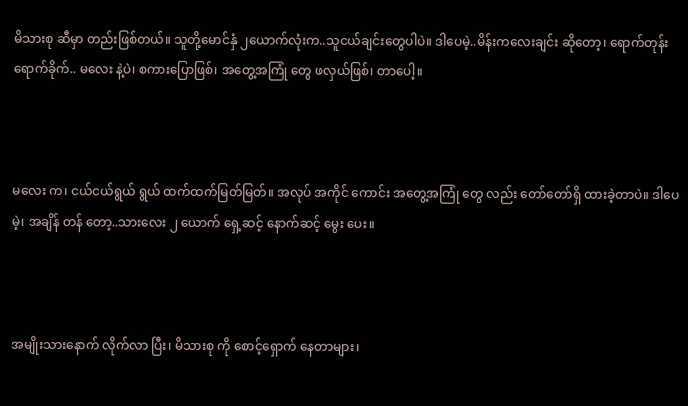မိသားစု ဆီမှာ တည်းဖြစ်တယ်။ သူတို့မောင်နှံ ၂ယောက်လုံးက..သူငယ်ချင်းတွေပါပဲ။ ဒါပေမဲ့..မိန်းကလေးချင်း ဆိုတော့၊ ရောက်တုန်း ရောက်ခိုက်.. မလေး နဲ့ပဲ၊ စကားပြောဖြစ်၊ အတွေ့အကြုံ တွေ ဖလှယ်ဖြစ်၊ တာပေါ့။



မလေး က၊ ငယ်ငယ်ရွယ် ရွယ် ထက်ထက်မြတ်မြတ်။ အလုပ် အကိုင် ကောင်း အတွေ့အကြုံ တွေ လည်း တော်တော်ရှိ ထားခဲ့တာပဲ။ ဒါပေမဲ့၊ အချိန် တန် တော့..သားလေး ၂ ယောက် ရှေ့ဆင့် နောက်ဆင့် မွေး ပေး။



အမျိုးသားနောက် လိုက်လာ ပြီး၊ မိသားစု ကို စောင့်ရှောက် နေတာများ၊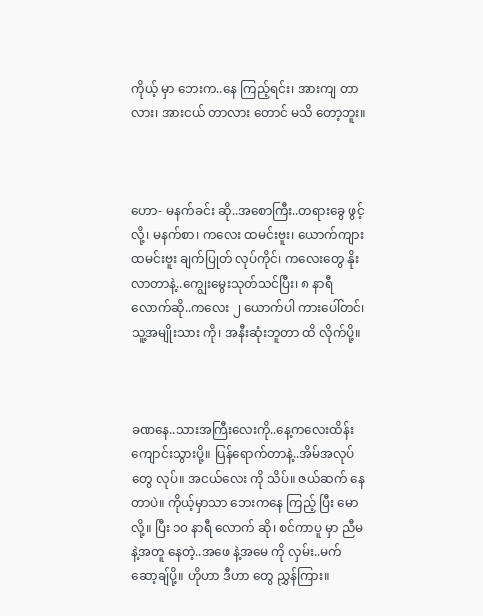ကိုယ့် မှာ ဘေးက..နေ ကြည့်ရင်း၊ အားကျ တာလား၊ အားငယ် တာလား တောင် မသိ တော့ဘူး။



ဟော- မနက်ခင်း ဆို..အစောကြီး..တရားခွေ ဖွင့်လို့၊ မနက်စာ၊ ကလေး ထမင်းဗူး၊ ယောက်ကျားထမင်းဗူး ချက်ပြုတ် လုပ်ကိုင်၊ ကလေးတွေ နိုးလာတာနဲ့..ကျွေးမွေးသုတ်သင်ပြီး၊ ၈ နာရီ လောက်ဆို..ကလေး ၂ ယောက်ပါ ကားပေါ်တင်၊ သူ့အမျိုးသား ကို၊ အနီးဆုံးဘူတာ ထိ လိုက်ပို့။



ခဏနေ..သားအကြီးလေးကို..နေ့ကလေးထိန်းကျောင်းသွားပို့။ ပြန်ရောက်တာနဲ့..အိမ်အလုပ်တွေ လုပ်။ အငယ်လေး ကို သိပ်။ ဇယ်ဆက် နေတာပဲ။ ကိုယ့်မှာသာ ဘေးကနေ ကြည့် ပြီး မောလို့။ ပြီး ၁၀ နာရီ လောက် ဆို၊ စင်ကာပူ မှာ ညီမ နဲ့အတူ နေတဲ့..အဖေ နဲ့အမေ ကို လှမ်း..မက်ဆော့ချ်ပို့။ ဟိုဟာ ဒီဟာ တွေ ညွှန်ကြား။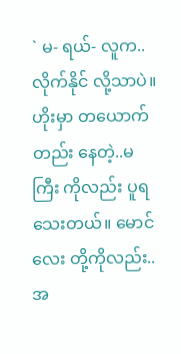` မ- ရယ်- လူက..လိုက်နိုင် လို့သာပဲ။ ဟိုးမှာ တယောက်တည်း နေတဲ့..မကြီး ကိုလည်း ပူရသေးတယ်။ မောင်လေး တို့ကိုလည်း..အ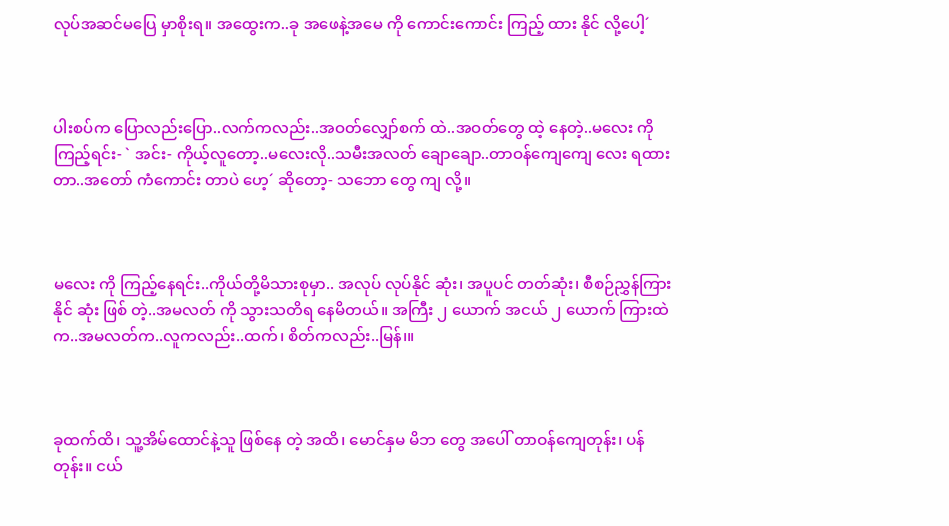လုပ်အဆင်မပြေ မှာစိုးရ။ အထွေးက..ခု အဖေနဲ့အမေ ကို ကောင်းကောင်း ကြည့် ထား နိုင် လို့ပေါ့´



ပါးစပ်က ပြောလည်းပြော..လက်ကလည်း..အဝတ်လျှော်စက် ထဲ..အဝတ်တွေ ထဲ့ နေတဲ့..မလေး ကို ကြည့်ရင်း- ` အင်း- ကိုယ့်လူတော့..မလေးလို..သမီးအလတ် ချောချော..တာဝန်ကျေကျေ လေး ရထားတာ..အတော် ကံကောင်း တာပဲ ဟေ့´ ဆိုတော့- သဘော တွေ ကျ လို့။



မလေး ကို ကြည့်နေရင်း..ကိုယ်တို့မိသားစုမှာ.. အလုပ် လုပ်နိုင် ဆုံး၊ အပူပင် တတ်ဆုံး၊ စီစဉ်ညွှန်ကြားနိုင် ဆုံး ဖြစ် တဲ့..အမလတ် ကို သွားသတိရ နေမိတယ်။ အကြီး ၂ ယောက် အငယ် ၂ ယောက် ကြားထဲက..အမလတ်က..လူကလည်း..ထက်၊ စိတ်ကလည်း..မြန်၊။



ခုထက်ထိ၊ သူ့အိမ်ထောင်နဲ့သူ ဖြစ်နေ တဲ့ အထိ၊ မောင်နှမ မိဘ တွေ အပေါ် တာဝန်ကျေတုန်း၊ ပန်တုန်း။ ငယ်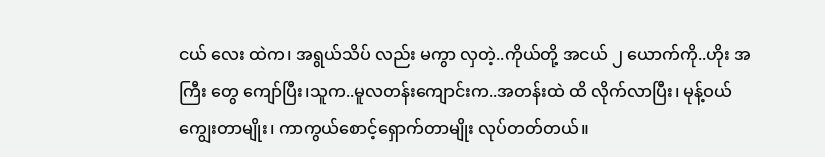ငယ် လေး ထဲက၊ အရွယ်သိပ် လည်း မကွာ လှတဲ့..ကိုယ်တို့ အငယ် ၂ ယောက်ကို..ဟိုး အကြီး တွေ ကျော်ပြီး၊သူက..မူလတန်းကျောင်းက..အတန်းထဲ ထိ လိုက်လာပြီး၊ မုန့်ဝယ်ကျွေးတာမျိုး၊ ကာကွယ်စောင့်ရှောက်တာမျိုး လုပ်တတ်တယ်။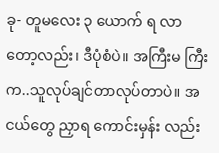ခု- တူမလေး ၃ ယောက် ရ လာတော့လည်း၊ ဒီပုံစံပဲ။ အကြီးမ ကြီးက..သူလုပ်ချင်တာလုပ်တာပဲ။ အငယ်တွေ ညှာရ ကောင်းမှန်း လည်း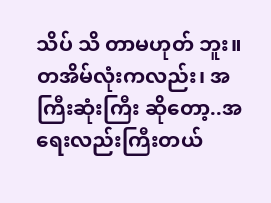သိပ် သိ တာမဟုတ် ဘူး။ တအိမ်လုံးကလည်း၊ အကြီးဆုံးကြီး ဆိုတော့..အရေးလည်းကြီးတယ်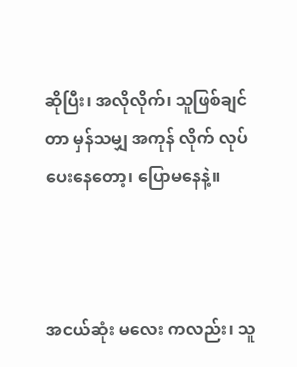ဆိုပြီး၊ အလိုလိုက်၊ သူဖြစ်ချင်တာ မှန်သမျှ အကုန် လိုက် လုပ်ပေးနေတော့၊ ပြောမနေနဲ့။



အငယ်ဆုံး မလေး ကလည်း၊ သူ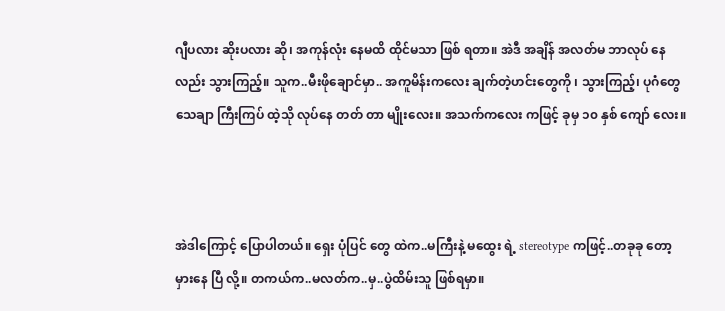ဂျီပလား ဆိုးပလား ဆို၊ အကုန်လုံး နေမထိ ထိုင်မသာ ဖြစ် ရတာ။ အဲဒီ အချိန် အလတ်မ ဘာလုပ် နေလည်း သွားကြည့်။ သူက..မီးဖိုချောင်မှာ.. အကူမိန်းကလေး ချက်တဲ့ဟင်းတွေကို ၊ သွားကြည့်၊ ပုဂံတွေ သေချာ ကြီးကြပ် ထဲ့သို လုပ်နေ တတ် တာ မျိုးလေး။ အသက်ကလေး ကဖြင့် ခုမှ ၁၀ နှစ် ကျော် လေး။



အဲဒါကြောင့် ပြောပါတယ်။ ရှေး ပုံပြင် တွေ ထဲက..မကြီးနဲ့ မထွေး ရဲ့ stereotype ကဖြင့်..တခုခု တော့ မှားနေ ပြီ လို့။ တကယ်က..မလတ်က..မှ..ပွဲထိမ်းသူ ဖြစ်ရမှာ။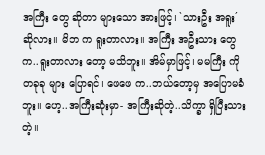အကြီး တွေ ဆိုတာ များသော အားဖြင့်၊ `သားဦး အရူး´ ဆိုလား။ မိဘ က ရူးတာလား။ အကြီး အဦးသား တွေက..ရူးတာလား တော့ မသိဘူး။ အိမ်မှာဖြင့်၊ မမကြီး ကို တခုခု များ ပြောရင်၊ ဖေဖေ က..ဘယ်တော့မှ အပြောမခံဘူး။ ဟေ့..အကြီးဆုံးမှာ- အကြီးဆိုတဲ့..သိက္ခာ ရှိပြီးသားတဲ့။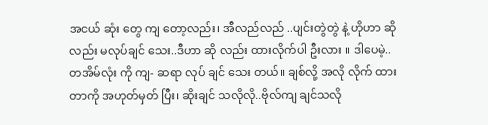အငယ် ဆုံး တွေ ကျ တော့လည်း၊ အီလည်လည် ..ပျင်းတွဲတွဲ နဲ့ ဟိုဟာ ဆိုလည်း မလုပ်ချင် သေး..ဒီဟာ ဆို လည်း ထားလိုက်ပါ ဦးလား ။ ဒါပေမဲ့..တအိမ်လုံး ကို ကျ- ဆရာ လုပ် ချင် သေး တယ်။ ချစ်လို့ အလို လိုက် ထား တာကို အဟုတ်မှတ် ပြီး၊ ဆိုးချင် သလိုလို..ဗိုလ်ကျ ချင်သလို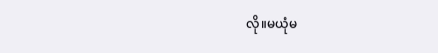လို။မယုံမ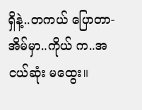ရှိနဲ့..တကယ် ပြောတာ- အိမ်မှာ..ကိုယ် က..အငယ်ဆုံး မထွေး။